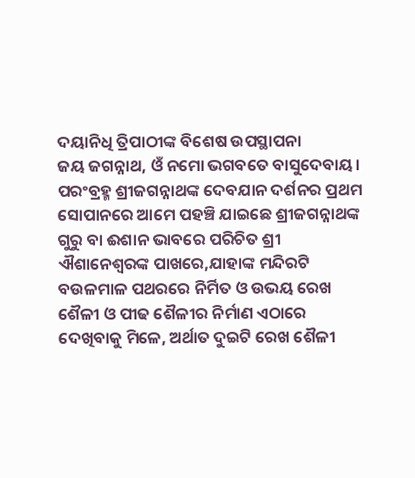ଦୟାନିଧି ତ୍ରିପାଠୀଙ୍କ ବିଶେଷ ଉପସ୍ଥାପନା
ଜୟ ଜଗନ୍ନାଥ, ଓଁ ନମୋ ଭଗବତେ ବାସୁଦେବାୟ।
ପରଂବ୍ରହ୍ମ ଶ୍ରୀଜଗନ୍ନାଥଙ୍କ ଦେବଯାନ ଦର୍ଶନର ପ୍ରଥମ ସୋପାନରେ ଆମେ ପହଞ୍ଚି ଯାଇଛେ ଶ୍ରୀଜଗନ୍ନାଥଙ୍କ ଗୁରୁ ବା ଈଶାନ ଭାବରେ ପରିଚିତ ଶ୍ରୀ ଐଶାନେଶ୍ୱରଙ୍କ ପାଖରେ,ଯାହାଙ୍କ ମନ୍ଦିରଟି ବଉଳମାଳ ପଥରରେ ନିର୍ମିତ ଓ ଉଭୟ ରେଖ ଶୈଳୀ ଓ ପୀଢ ଶୈଳୀର ନିର୍ମାଣ ଏଠାରେ ଦେଖିବାକୁ ମିଳେ, ଅର୍ଥାତ ଦୁଇଟି ରେଖ ଶୈଳୀ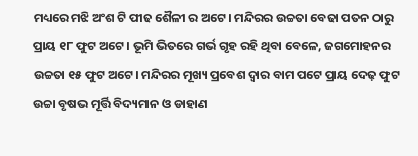ମଧ୍ୟରେ ମଝି ଅଂଶ ଟି ପୀଢ ଶୈଳୀ ର ଅଟେ। ମନ୍ଦିରର ଉଚ୍ଚତା ବେଢା ପତନ ଠାରୁ ପ୍ରାୟ ୧୮ ଫୁଟ ଅଟେ। ଭୂମି ଭିତରେ ଗର୍ଭ ଗୃହ ରହି ଥିବା ବେଳେ, ଜଗମୋହନର ଉଚ୍ଚତା ୧୫ ଫୁଟ ଅଟେ। ମନ୍ଦିରର ମୂଖ୍ୟ ପ୍ରବେଶ ଦ୍ୱାର ବାମ ପଟେ ପ୍ରାୟ ଦେଢ଼ ଫୁଟ ଉଚ୍ଚା ବୃଷଭ ମୂର୍ତ୍ତି ବିଦ୍ୟମାନ ଓ ଡାହାଣ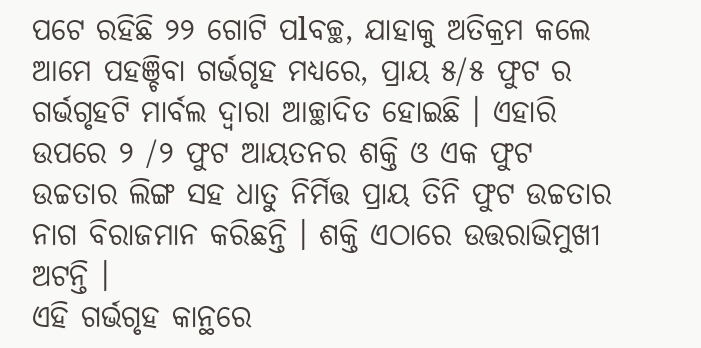ପଟେ ରହିଛି ୨୨ ଗୋଟି ପlବଚ୍ଛ, ଯାହାକୁ ଅତିକ୍ରମ କଲେ ଆମେ ପହଞ୍ଚିବା ଗର୍ଭଗୃହ ମଧ୍ୟରେ, ପ୍ରାୟ ୫/୫ ଫୁଟ ର ଗର୍ଭଗୃହଟି ମାର୍ବଲ ଦ୍ୱାରା ଆଚ୍ଛାଦିତ ହୋଇଛି । ଏହାରି ଉପରେ ୨ /୨ ଫୁଟ ଆୟତନର ଶକ୍ତି ଓ ଏକ ଫୁଟ ଉଚ୍ଚତାର ଲିଙ୍ଗ ସହ ଧାତୁ ନିର୍ମିତ୍ତ ପ୍ରାୟ ତିନି ଫୁଟ ଉଚ୍ଚତାର ନାଗ ବିରାଜମାନ କରିଛନ୍ତି । ଶକ୍ତି ଏଠାରେ ଉତ୍ତରାଭିମୁଖୀ ଅଟନ୍ତି ।
ଏହି ଗର୍ଭଗୃହ କାନ୍ଥରେ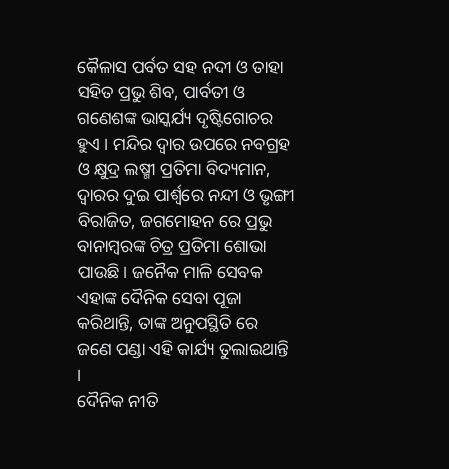କୈଳାସ ପର୍ବତ ସହ ନଦୀ ଓ ତାହା ସହିତ ପ୍ରଭୁ ଶିବ, ପାର୍ବତୀ ଓ ଗଣେଶଙ୍କ ଭାସ୍କର୍ଯ୍ୟ ଦୃଷ୍ଟିଗୋଚର ହୁଏ । ମନ୍ଦିର ଦ୍ୱାର ଉପରେ ନବଗ୍ରହ ଓ କ୍ଷୁଦ୍ର ଲଷ୍ମୀ ପ୍ରତିମା ବିଦ୍ୟମାନ, ଦ୍ୱାରର ଦୁଇ ପାର୍ଶ୍ଵରେ ନନ୍ଦୀ ଓ ଭୃଙ୍ଗୀ ବିରାଜିତ, ଜଗମୋହନ ରେ ପ୍ରଭୁ ବାନାମ୍ବରଙ୍କ ଚିତ୍ର ପ୍ରତିମା ଶୋଭା ପାଉଛି। ଜନୈକ ମାଳି ସେବକ ଏହାଙ୍କ ଦୈନିକ ସେବା ପୂଜା କରିଥାନ୍ତି, ତାଙ୍କ ଅନୁପସ୍ଥିତି ରେ ଜଣେ ପଣ୍ଡା ଏହି କାର୍ଯ୍ୟ ତୁଲାଇଥାନ୍ତି ।
ଦୈନିକ ନୀତି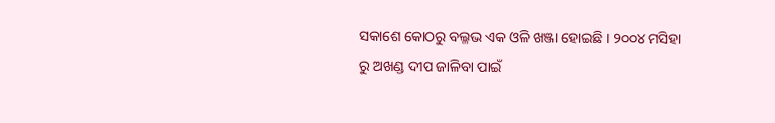ସକାଶେ କୋଠରୁ ବଲ୍ଳଭ ଏକ ଓଳି ଖଞ୍ଜା ହୋଇଛି । ୨୦୦୪ ମସିହା ରୁ ଅଖଣ୍ଡ ଦୀପ ଜାଳିବା ପାଇଁ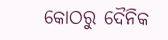କୋଠରୁ ଦୈନିକ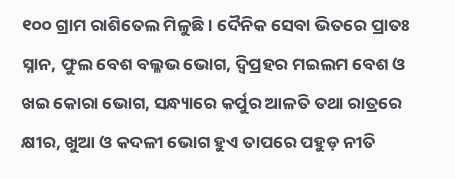୧୦୦ ଗ୍ରାମ ରାଶିତେଲ ମିଳୁଛି। ଦୈନିକ ସେବା ଭିତରେ ପ୍ରାତଃ ସ୍ନାନ, ଫୁଲ ବେଶ ବଲ୍ଳଭ ଭୋଗ, ଦ୍ବିପ୍ରହର ମଇଲମ ବେଶ ଓ ଖଇ କୋରା ଭୋଗ, ସନ୍ଧ୍ୟାରେ କର୍ପୁର ଆଳତି ତଥା ରାତ୍ରରେ କ୍ଷୀର, ଖୁଆ ଓ କଦଳୀ ଭୋଗ ହୁଏ ତାପରେ ପହୁଡ଼ ନୀତି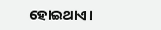ହୋଇଥାଏ।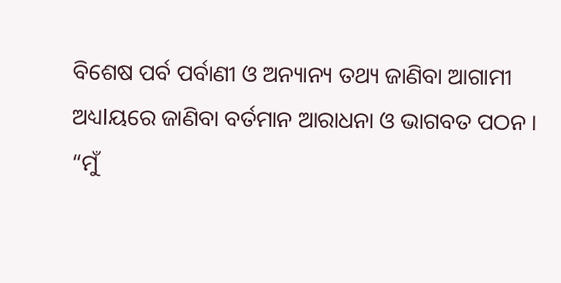ବିଶେଷ ପର୍ବ ପର୍ବାଣୀ ଓ ଅନ୍ୟାନ୍ୟ ତଥ୍ୟ ଜାଣିବା ଆଗାମୀ ଅଧ୍ୟlୟରେ ଜାଣିବା ବର୍ତମାନ ଆରାଧନା ଓ ଭାଗବତ ପଠନ ।
“ମୁଁ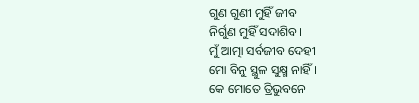ଗୁଣ ଗୁଣୀ ମୁହିଁ ଜୀବ
ନିର୍ଗୁଣ ମୁହିଁ ସଦାଶିବ।
ମୁଁ ଆତ୍ମା ସର୍ବଜୀବ ଦେହୀ
ମୋ ବିନୁ ସ୍ଥୁଳ ସୁକ୍ଷ୍ମ ନାହିଁ ।
କେ ମୋତେ ତ୍ରିଭୁବନେ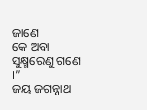ଜାଣେ
କେ ଅବା ସୁକ୍ଷ୍ମରେଣୁ ଗଣେ ।”
ଜୟ ଜଗନ୍ନାଥ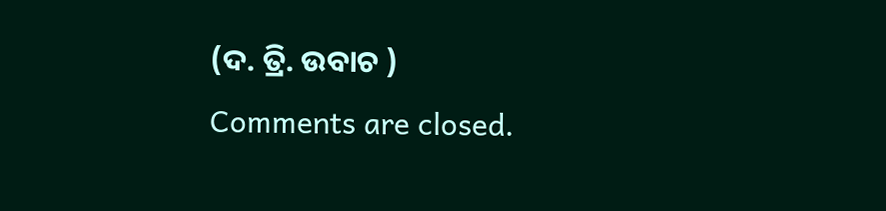(ଦ. ତ୍ରି. ଉବାଚ )
Comments are closed.